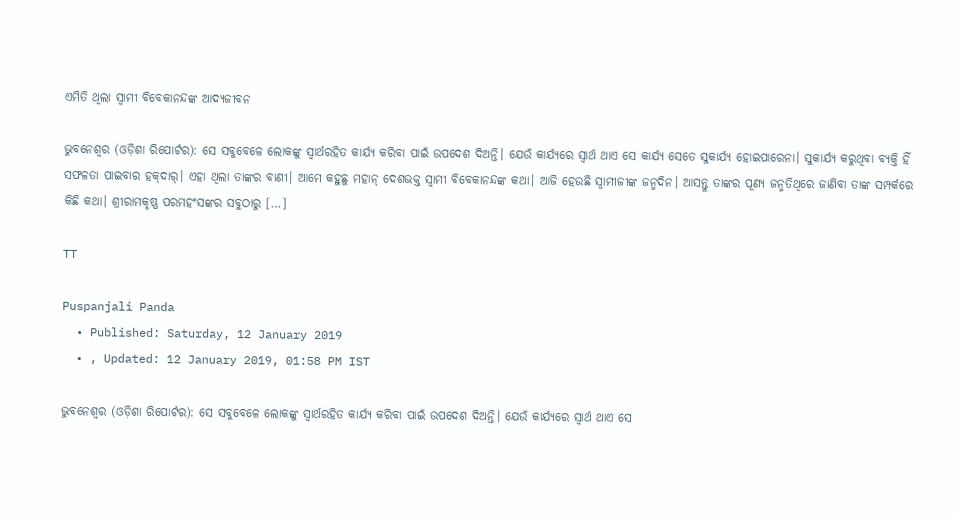ଏମିତି ଥିଲା ସ୍ୱାମୀ ବିବେକାନନ୍ଦଙ୍କ ଆଦ୍ୟଜୀବନ

ଭୁବନେଶ୍ୱର (ଓଡ଼ିଶା ରିପୋର୍ଟର): ସେ ସବୁବେଳେ ଲୋକଙ୍କୁ ସ୍ୱାର୍ଥରହିତ କାର୍ଯ୍ୟ କରିବା ପାଇଁ ଉପଦେଶ ଦିଅନ୍ତି। ଯେଉଁ କାର୍ଯ୍ୟରେ ସ୍ୱାର୍ଥ ଥାଏ ସେ କାର୍ଯ୍ୟ ସେତେ ସୁକାର୍ଯ୍ୟ ହୋଇପାରେନା। ସୁକାର୍ଯ୍ୟ କରୁଥିବା ବ୍ୟକ୍ତି ହିଁ ସଫଳତା ପାଇବାର ହକ୍‌ଦାର୍‌। ଏହା ଥିଲା ତାଙ୍କର ବାଣୀ। ଆମେ କହୁଛୁ ମହାନ୍‌ ଦେଶଭକ୍ତ ସ୍ୱାମୀ ବିବେକାନନ୍ଦଙ୍କ କଥା। ଆଜି ହେଉଛି ସ୍ୱାମୀଜୀଙ୍କ ଜନ୍ମଦିନ। ଆସନ୍ତୁ ତାଙ୍କର ପୂଣ୍ୟ ଜନ୍ମତିଥିରେ ଜାଣିବା ତାଙ୍କ ସମ୍ପର୍କରେ କିଛି କଥା। ଶ୍ରୀରାମକୃଷ୍ଣ ପରମହଂସଙ୍କର ସବୁଠାରୁ […]

TT

Puspanjali Panda
  • Published: Saturday, 12 January 2019
  • , Updated: 12 January 2019, 01:58 PM IST

ଭୁବନେଶ୍ୱର (ଓଡ଼ିଶା ରିପୋର୍ଟର): ସେ ସବୁବେଳେ ଲୋକଙ୍କୁ ସ୍ୱାର୍ଥରହିତ କାର୍ଯ୍ୟ କରିବା ପାଇଁ ଉପଦେଶ ଦିଅନ୍ତି। ଯେଉଁ କାର୍ଯ୍ୟରେ ସ୍ୱାର୍ଥ ଥାଏ ସେ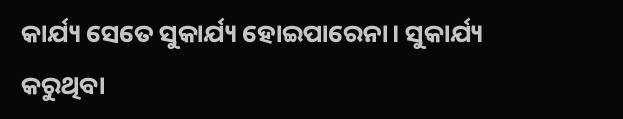କାର୍ଯ୍ୟ ସେତେ ସୁକାର୍ଯ୍ୟ ହୋଇପାରେନା। ସୁକାର୍ଯ୍ୟ କରୁଥିବା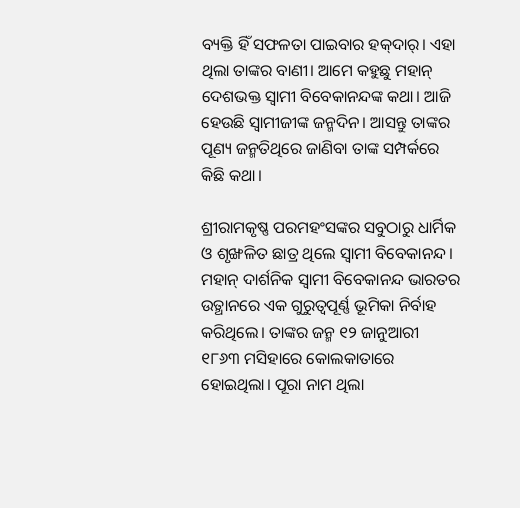ବ୍ୟକ୍ତି ହିଁ ସଫଳତା ପାଇବାର ହକ୍‌ଦାର୍‌। ଏହା ଥିଲା ତାଙ୍କର ବାଣୀ। ଆମେ କହୁଛୁ ମହାନ୍‌ ଦେଶଭକ୍ତ ସ୍ୱାମୀ ବିବେକାନନ୍ଦଙ୍କ କଥା। ଆଜି ହେଉଛି ସ୍ୱାମୀଜୀଙ୍କ ଜନ୍ମଦିନ। ଆସନ୍ତୁ ତାଙ୍କର ପୂଣ୍ୟ ଜନ୍ମତିଥିରେ ଜାଣିବା ତାଙ୍କ ସମ୍ପର୍କରେ କିଛି କଥା।

ଶ୍ରୀରାମକୃଷ୍ଣ ପରମହଂସଙ୍କର ସବୁଠାରୁ ଧାର୍ମିକ ଓ ଶୃଙ୍ଖଳିତ ଛାତ୍ର ଥିଲେ ସ୍ୱାମୀ ବିବେକାନନ୍ଦ। ମହାନ୍‌ ଦାର୍ଶନିକ ସ୍ୱାମୀ ବିବେକାନନ୍ଦ ଭାରତର ଉତ୍ଥାନରେ ଏକ ଗୁରୁତ୍ୱପୂର୍ଣ୍ଣ ଭୂମିକା ନିର୍ବାହ କରିଥିଲେ। ତାଙ୍କର ଜନ୍ମ ୧୨ ଜାନୁଆରୀ ୧୮୬୩ ମସିହାରେ କୋଲକାତାରେ ହୋଇଥିଲା। ପୂରା ନାମ ଥିଲା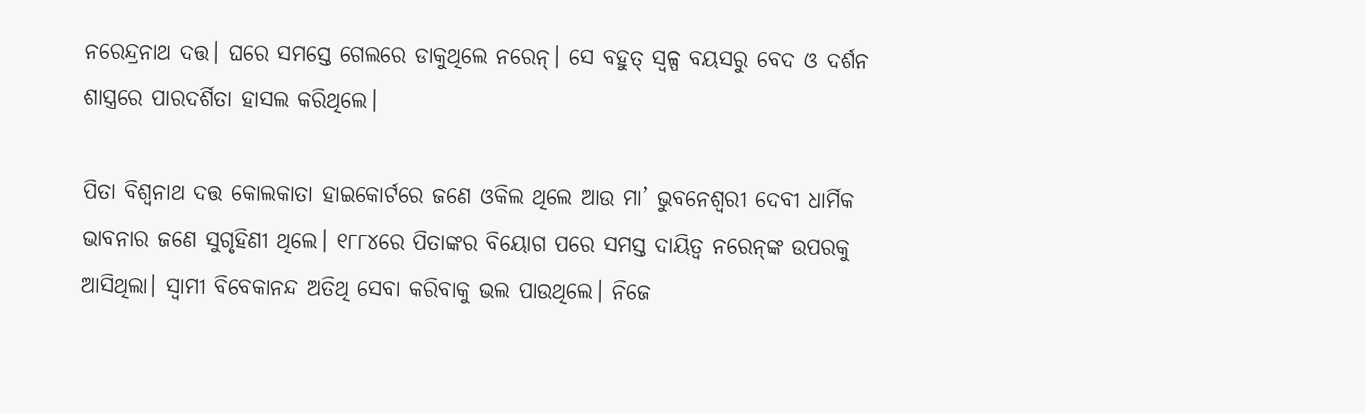ନରେନ୍ଦ୍ରନାଥ ଦତ୍ତ। ଘରେ ସମସ୍ତେ ଗେଲରେ ଡାକୁଥିଲେ ନରେନ୍‌। ସେ ବହୁତ୍‌ ସ୍ୱଳ୍ପ ବୟସରୁ ବେଦ ଓ ଦର୍ଶନ ଶାସ୍ତ୍ରରେ ପାରଦର୍ଶିତା ହାସଲ କରିଥିଲେ।

ପିତା ବିଶ୍ୱନାଥ ଦତ୍ତ କୋଲକାତା ହାଇକୋର୍ଟରେ ଜଣେ ଓକିଲ ଥିଲେ ଆଉ ମା’ ଭୁବନେଶ୍ୱରୀ ଦେବୀ ଧାର୍ମିକ ଭାବନାର ଜଣେ ସୁଗୃହିଣୀ ଥିଲେ। ୧୮୮୪ରେ ପିତାଙ୍କର ବିୟୋଗ ପରେ ସମସ୍ତ ଦାୟିତ୍ୱ ନରେନ୍‌ଙ୍କ ଉପରକୁ ଆସିଥିଲା। ସ୍ୱାମୀ ବିବେକାନନ୍ଦ ଅତିଥି ସେବା କରିବାକୁ ଭଲ ପାଉଥିଲେ। ନିଜେ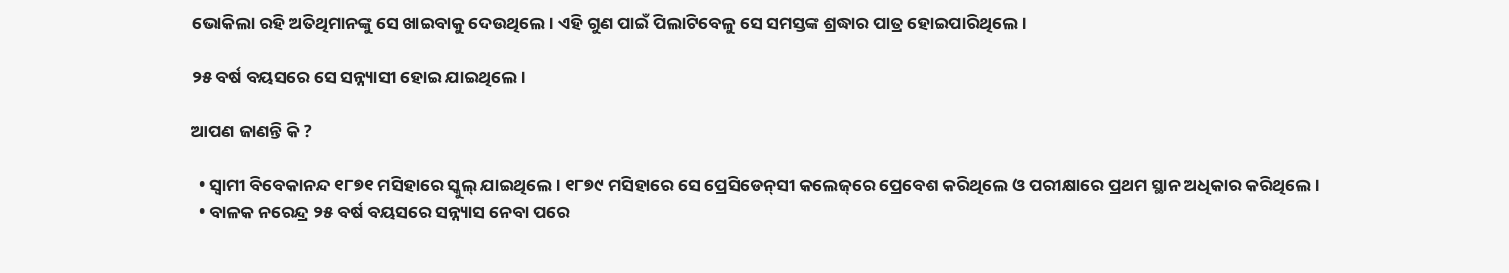ଭୋକିଲା ରହି ଅତିଥିମାନଙ୍କୁ ସେ ଖାଇବାକୁ ଦେଉଥିଲେ। ଏହି ଗୁଣ ପାଇଁ ପିଲାଟିବେଳୁ ସେ ସମସ୍ତଙ୍କ ଶ୍ରଦ୍ଧାର ପାତ୍ର ହୋଇପାରିଥିଲେ।

୨୫ ବର୍ଷ ବୟସରେ ସେ ସନ୍ନ୍ୟାସୀ ହୋଇ ଯାଇଥିଲେ।

ଆପଣ ଜାଣନ୍ତି କି ?

  • ସ୍ୱାମୀ ବିବେକାନନ୍ଦ ୧୮୭୧ ମସିହାରେ ସ୍କୁଲ୍‌ ଯାଇଥିଲେ। ୧୮୭୯ ମସିହାରେ ସେ ପ୍ରେସିଡେନ୍‌ସୀ କଲେଜ୍‌ରେ ପ୍ରେବେଶ କରିଥିଲେ ଓ ପରୀକ୍ଷାରେ ପ୍ରଥମ ସ୍ଥାନ ଅଧିକାର କରିଥିଲେ।
  • ବାଳକ ନରେନ୍ଦ୍ର ୨୫ ବର୍ଷ ବୟସରେ ସନ୍ନ୍ୟାସ ନେବା ପରେ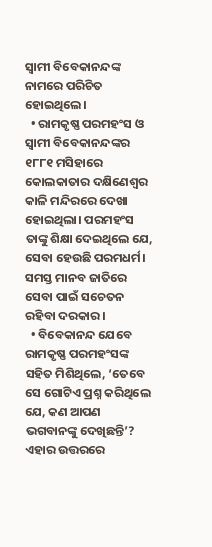ସ୍ୱାମୀ ବିବେକାନନ୍ଦଙ୍କ ନାମରେ ପରିଚିତ ହୋଇଥିଲେ।
  • ରାମକୃଷ୍ଣ ପରମହଂସ ଓ ସ୍ୱାମୀ ବିବେକାନନ୍ଦଙ୍କର ୧୮୮୧ ମସିହାରେ କୋଲକାତାର ଦକ୍ଷିଣେଶ୍ୱର କାଳି ମନ୍ଦିରରେ ଦେଖା ହୋଇଥିଲା। ପରମହଂସ ତାଙ୍କୁ ଶିକ୍ଷା ଦେଇଥିଲେ ଯେ, ସେବା ହେଉଛି ପରମଧର୍ମ। ସମସ୍ତ ମାନବ ଜାତିରେ ସେବା ପାଇଁ ସଚେତନ ରହିବା ଦରକାର।
  • ବିବେକାନନ୍ଦ ଯେବେ ରାମକୃଷ୍ଣ ପରମହଂସଙ୍କ ସହିତ ମିଶିଥିଲେ, ‘ତେବେ ସେ ଗୋଟିଏ ପ୍ରଶ୍ନ କରିଥିଲେ ଯେ, କଣ ଆପଣ ଭଗବାନଙ୍କୁ ଦେଖିଛନ୍ତି’? ଏହାର ଉତ୍ତରରେ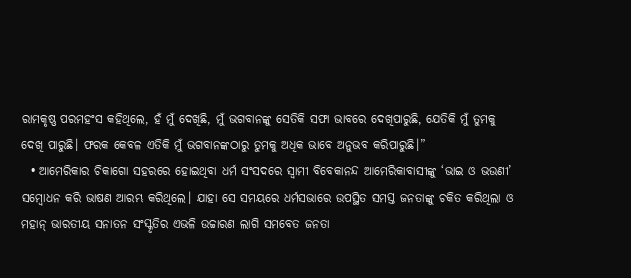ରାମକୃଷ୍ଣ ପରମହଂସ କହିଥିଲେ, ହଁ ମୁଁ ଦେଖିଛି, ମୁଁ ଭଗବାନଙ୍କୁ ସେତିକି ସଫା ଭାବରେ ଦେଖିପାରୁଛି, ଯେତିକି ମୁଁ ତୁମକୁ ଦେଖି ପାରୁଛି। ଫରକ କେବଳ ଏତିକି ମୁଁ ଭଗବାନଙ୍କଠାରୁ ତୁମକୁ ଅଧିକ ଭାବେ ଅନୁଭବ କରିପାରୁଛି।”
  • ଆମେରିକାର ଚିକାଗୋ ସହରରେ ହୋଇଥିବା ଧର୍ମ ସଂସଦରେ ସ୍ୱାମୀ ବିବେକାନନ୍ଦ ଆମେରିକାବାସୀଙ୍କୁ ‘ଭାଇ ଓ ଭଉଣୀ’ ସମ୍ୱୋଧନ କରି ଭାଷଣ ଆରମ୍ଭ କରିଥିଲେ। ଯାହା ସେ ସମୟରେ ଧର୍ମସଭାରେ ଉପସ୍ଥିତ ସମସ୍ତ ଜନତାଙ୍କୁ ଚକିତ କରିଥିଲା ଓ ମହାନ୍‌ ଭାରତୀୟ ସନାତନ ସଂସ୍କୃତିର ଏଭଳି ଉଚ୍ଚାରଣ ଲାଗି ସମବେତ ଜନତା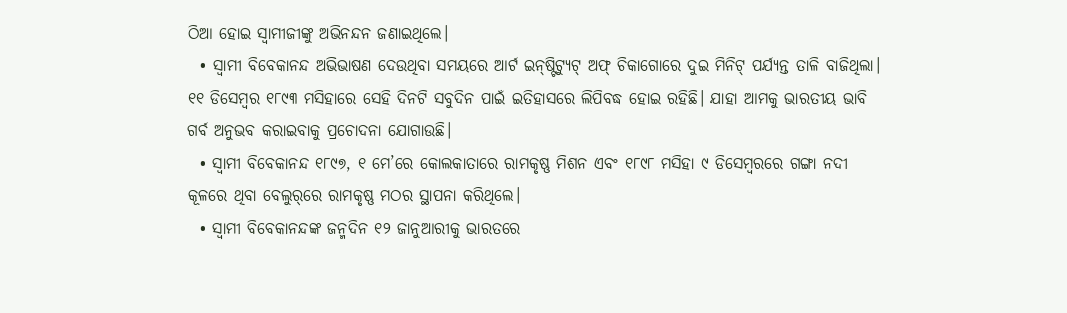ଠିଆ ହୋଇ ସ୍ୱାମୀଜୀଙ୍କୁ ଅଭିନନ୍ଦନ ଜଣାଇଥିଲେ।
  • ସ୍ୱାମୀ ବିବେକାନନ୍ଦ ଅଭିଭାଷଣ ଦେଉଥିବା ସମୟରେ ଆର୍ଟ ଇନ୍‌ଷ୍ଟିଟ୍ୟୁଟ୍‌ ଅଫ୍‌ ଚିକାଗୋରେ ଦୁଇ ମିନିଟ୍‌ ପର୍ଯ୍ୟନ୍ତ ତାଳି ବାଜିଥିଲା। ୧୧ ଡିସେମ୍ୱର ୧୮୯୩ ମସିହାରେ ସେହି ଦିନଟି ସବୁଦିନ ପାଇଁ ଇତିହାସରେ ଲିପିବଦ୍ଧ ହୋଇ ରହିଛି। ଯାହା ଆମକୁ ଭାରତୀୟ ଭାବି ଗର୍ବ ଅନୁଭବ କରାଇବାକୁ ପ୍ରଚୋଦନା ଯୋଗାଉଛି।
  • ସ୍ୱାମୀ ବିବେକାନନ୍ଦ ୧୮୯୭, ୧ ମେ’ରେ କୋଲକାତାରେ ରାମକୃଷ୍ଣ ମିଶନ ଏବଂ ୧୮୯୮ ମସିହା ୯ ଡିସେମ୍ୱରରେ ଗଙ୍ଗା ନଦୀ କୂଳରେ ଥିବା ବେଲୁର୍‌ରେ ରାମକୃଷ୍ଣ ମଠର ସ୍ଥାପନା କରିଥିଲେ।
  • ସ୍ୱାମୀ ବିବେକାନନ୍ଦଙ୍କ ଜନ୍ମଦିନ ୧୨ ଜାନୁଆରୀକୁ ଭାରତରେ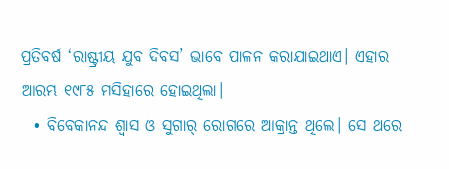ପ୍ରତିବର୍ଷ ‘ରାଷ୍ଟ୍ରୀୟ ଯୁବ ଦିବସ’ ଭାବେ ପାଳନ କରାଯାଇଥାଏ। ଏହାର ଆରମ୍ଭ ୧୯୮୫ ମସିହାରେ ହୋଇଥିଲା।
  • ବିବେକାନନ୍ଦ ଶ୍ୱାସ ଓ ସୁଗାର୍‌ ରୋଗରେ ଆକ୍ରାନ୍ତ ଥିଲେ। ସେ ଥରେ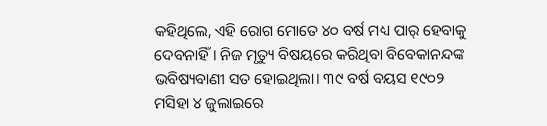କହିଥିଲେ, ଏହି ରୋଗ ମୋତେ ୪୦ ବର୍ଷ ମଧ୍ୟ ପାର୍‌ ହେବାକୁ ଦେବନାହିଁ। ନିଜ ମୃତ୍ୟୁ ବିଷୟରେ କରିଥିବା ବିବେକାନନ୍ଦଙ୍କ ଭବିଷ୍ୟବାଣୀ ସତ ହୋଇଥିଲା। ୩୯ ବର୍ଷ ବୟସ ୧୯୦୨ ମସିହା ୪ ଜୁଲାଇରେ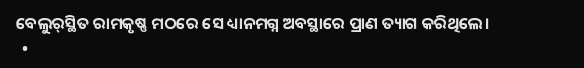ବେଲୁର୍‌ସ୍ଥିତ ରାମକୃଷ୍ଣ ମଠରେ ସେ ଧ୍ୟାନମଗ୍ନ ଅବସ୍ଥାରେ ପ୍ରାଣ ତ୍ୟାଗ କରିଥିଲେ।
  •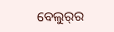ବେଲୁର୍‌ର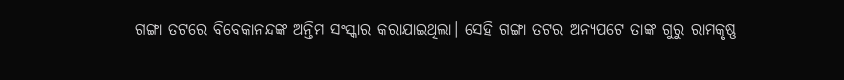ଗଙ୍ଗା ତଟରେ ବିବେକାନନ୍ଦଙ୍କ ଅନ୍ତିମ ସଂସ୍କାର କରାଯାଇଥିଲା। ସେହି ଗଙ୍ଗା ତଟର ଅନ୍ୟପଟେ ତାଙ୍କ ଗୁରୁ ରାମକୃଷ୍ଣ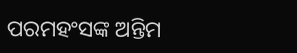ପରମହଂସଙ୍କ ଅନ୍ତିମ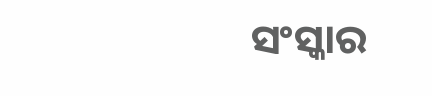ସଂସ୍କାର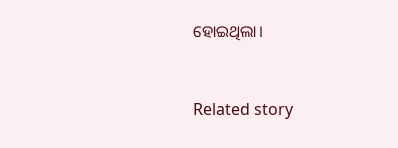ହୋଇଥିଲା।



Related story